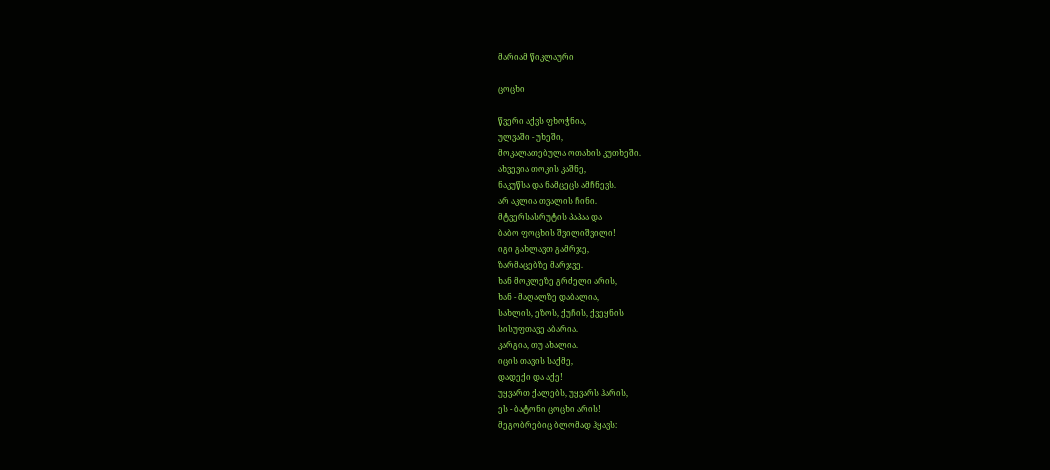მარიამ წიკლაური

ცოცხი

წვერი აქვს ფხოჭნია,
ულვაში - უხეში,
მოკალათებულა ოთახის კუთხეში.
ახვევია თოკის კაშნე,
ნაკუწსა და ნამცეცს ამჩნევს.
არ აკლია თვალის ჩინი.
მტვერსასრუტის პაპაა და
ბაბო ფოცხის შვილიშვილი!
იგი გახლავთ გამრჯე,
ზარმაცებზე მარჯვე.
ხან მოკლეზე გრძელი არის,
ხან - მაღალზე დაბალია,
სახლის, ეზოს, ქუჩის, ქვეყნის
სისუფთავე აბარია.
კარგია, თუ ახალია.
იცის თავის საქმე,
დადექი და აქე!
უყვართ ქალებს, უყვარს ჰარის,
ეს - ბატონი ცოცხი არის!
მეგობრებიც ბლომად ჰყავს: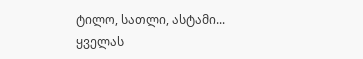ტილო, სათლი, ასტამი...
ყველას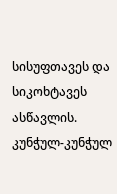სისუფთავეს და
სიკოხტავეს ასწავლის.
კუნჭულ-კუნჭულ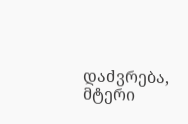დაძვრება,
მტერი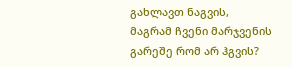გახლავთ ნაგვის,
მაგრამ ჩვენი მარჯვენის
გარეშე რომ არ ჰგვის?